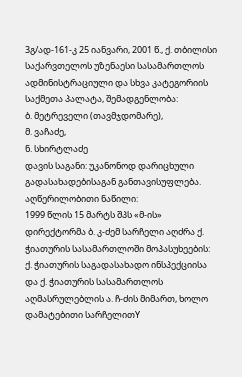3გ/ად-161-კ 25 იანვარი, 2001 წ., ქ. თბილისი
საქარვთელოს უზენაესი სასამართლოს ადმინისტრაციული და სხვა კატეგორიის საქმეთა პალატა, შემადგენლობა:
ბ. მეტრეველი (თავმჯდომარე),
მ. ვაჩაძე,
ნ. სხირტლაძე
დავის საგანი: უკანონოდ დარიცხული გადასახადებისაგან განთავისუფლება.
აღწერილობითი ნაწილი:
1999 წლის 15 მარტს შპს «მ-ის» დირექტორმა ბ. კ-ძემ სარჩელი აღძრა ქ. ჭიათურის სასამართლოში მოპასუხეების: ქ. ჭიათურის საგადასახადო ინსპექციისა და ქ. ჭიათურის სასამართლოს აღმასრულებლის ა. ჩ-ძის მიმართ, ხოლო დამატებითი სარჩელითY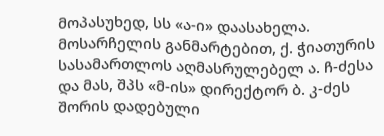მოპასუხედ, სს «ა-ი» დაასახელა. მოსარჩელის განმარტებით, ქ. ჭიათურის სასამართლოს აღმასრულებელ ა. ჩ-ძესა და მას, შპს «მ-ის» დირექტორ ბ. კ-ძეს შორის დადებული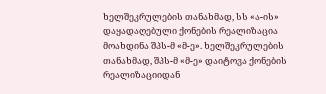ხელშეკრულების თანახმად, სს «ა-ის» დაყადაღებული ქონების რეალიზაცია მოახდინა შპს-მ «მ-ე». ხელშეკრულების თანახმად, შპს-მ «მ-ე» დაიტოვა ქონების რეალიზაციიდან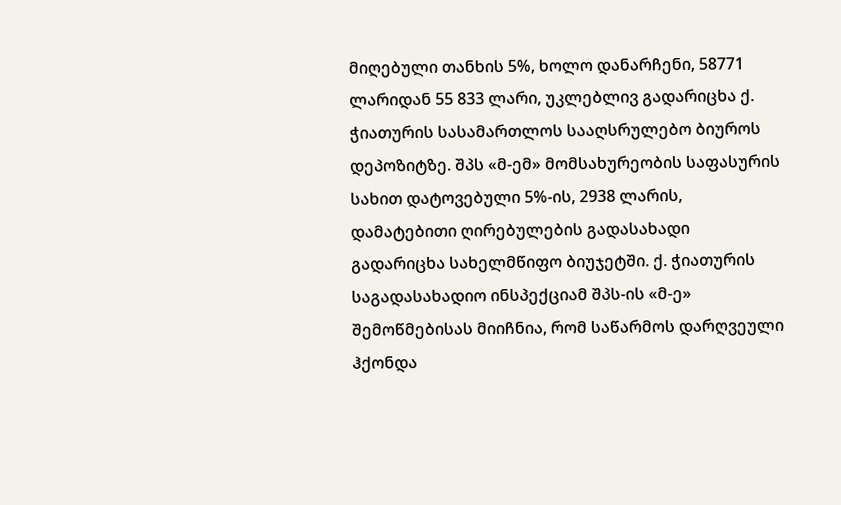მიღებული თანხის 5%, ხოლო დანარჩენი, 58771 ლარიდან 55 833 ლარი, უკლებლივ გადარიცხა ქ. ჭიათურის სასამართლოს სააღსრულებო ბიუროს დეპოზიტზე. შპს «მ-ემ» მომსახურეობის საფასურის სახით დატოვებული 5%-ის, 2938 ლარის, დამატებითი ღირებულების გადასახადი გადარიცხა სახელმწიფო ბიუჯეტში. ქ. ჭიათურის საგადასახადიო ინსპექციამ შპს-ის «მ-ე» შემოწმებისას მიიჩნია, რომ საწარმოს დარღვეული ჰქონდა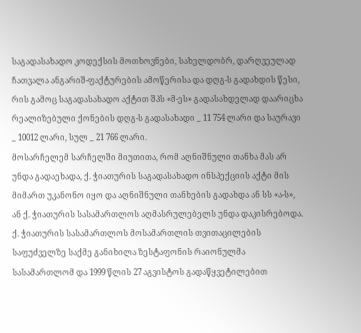საგადასახადო კოდექსის მოთხოვნები, სახელდობრ, დარღვეულად ჩათვალა ანგარიშ-ფაქტურების ამოწერისა და დღგ-ს გადახდის წესი, რის გამოც საგადასახადო აქტით შპს «მ-ეს» გადასახდელად დაარიცხა რეალიზებული ქონების დღგ-ს გადასახადი _ 11 754 ლარი და საურავი _ 10012 ლარი, სულ _ 21 766 ლარი.
მოსარჩელემ სარჩელში მიუთითა, რომ აღნიშნული თანხა მას არ უნდა გადაეხადა, ქ. ჭიათურის საგადასახადო ინსპექციის აქტი მის მიმართ უკანონო იყო და აღნიშნული თანხების გადახდა ან სს «ა-ს», ან ქ. ჭიათურის სასამართლოს აღმასრულებელს უნდა დაკისრებოდა.
ქ. ჭიათურის სასამართლოს მოსამართლის თვითაცილების საფუძველზე საქმე განიხილა ზესტაფონის რაიონულმა სასამართლომ და 1999 წლის 27 აგვისტოს გადაწყვეტილებით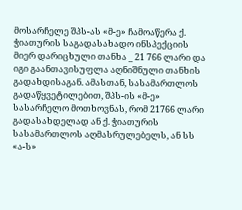მოსარჩელე შპს-ას «მ-ე» ჩამოაწერა ქ. ჭიათურის საგადასახადო ინსპექციის მიერ დარიცხული თანხა _ 21 766 ლარი და იგი გაანთავისუფლა აღნიშნული თანხის გადახდისაგან. ამასთან, სასამართლოს გადაწყვეტილებით, შპს-ის «მ-ე» სასარჩელო მოთხოვნას, რომ 21766 ლარი გადასახდელად ან ქ. ჭიათურის სასამართლოს აღმასრულებელს, ან სს «ა-ს»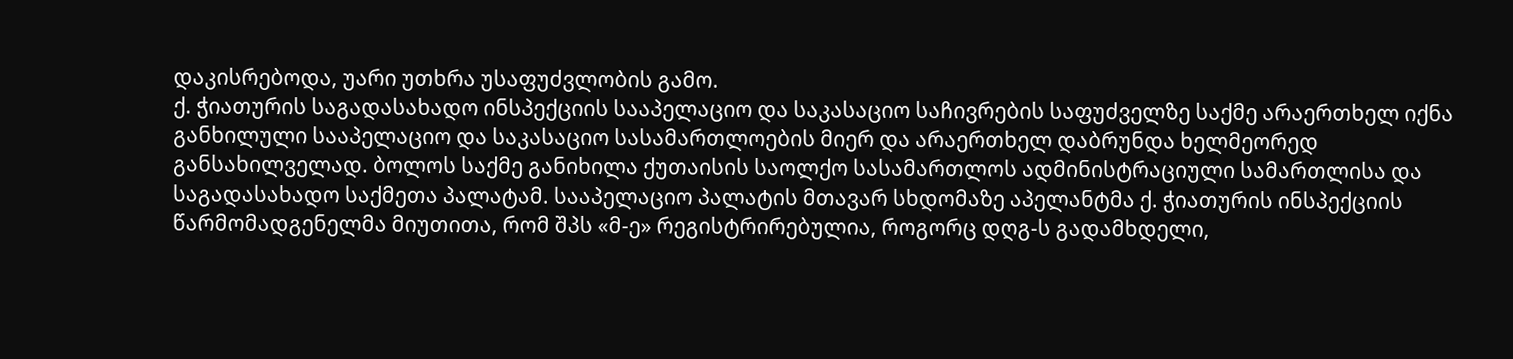დაკისრებოდა, უარი უთხრა უსაფუძვლობის გამო.
ქ. ჭიათურის საგადასახადო ინსპექციის სააპელაციო და საკასაციო საჩივრების საფუძველზე საქმე არაერთხელ იქნა განხილული სააპელაციო და საკასაციო სასამართლოების მიერ და არაერთხელ დაბრუნდა ხელმეორედ განსახილველად. ბოლოს საქმე განიხილა ქუთაისის საოლქო სასამართლოს ადმინისტრაციული სამართლისა და საგადასახადო საქმეთა პალატამ. სააპელაციო პალატის მთავარ სხდომაზე აპელანტმა ქ. ჭიათურის ინსპექციის წარმომადგენელმა მიუთითა, რომ შპს «მ-ე» რეგისტრირებულია, როგორც დღგ-ს გადამხდელი,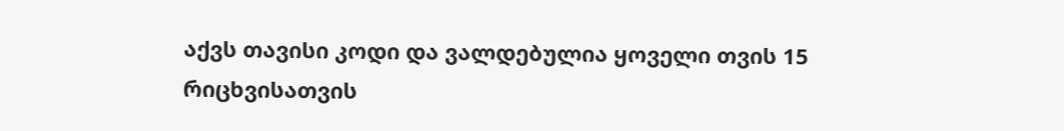აქვს თავისი კოდი და ვალდებულია ყოველი თვის 15 რიცხვისათვის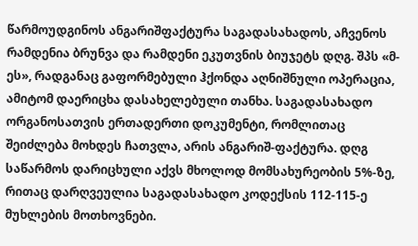წარმოუდგინოს ანგარიშფაქტურა საგადასახადოს, აჩვენოს რამდენია ბრუნვა და რამდენი ეკუთვნის ბიუჯეტს დღგ. შპს «მ-ეს», რადგანაც გაფორმებული ჰქონდა აღნიშნული ოპერაცია, ამიტომ დაერიცხა დასახელებული თანხა. საგადასახადო ორგანოსათვის ერთადერთი დოკუმენტი, რომლითაც შეიძლება მოხდეს ჩათვლა, არის ანგარიშ-ფაქტურა. დღგ საწარმოს დარიცხული აქვს მხოლოდ მომსახურეობის 5%-ზე, რითაც დარღვეულია საგადასახადო კოდექსის 112-115-ე მუხლების მოთხოვნები.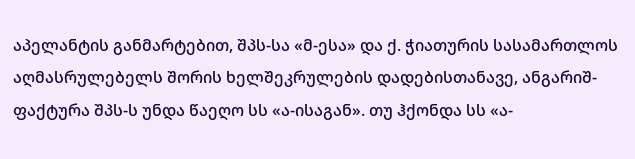აპელანტის განმარტებით, შპს-სა «მ-ესა» და ქ. ჭიათურის სასამართლოს აღმასრულებელს შორის ხელშეკრულების დადებისთანავე, ანგარიშ-ფაქტურა შპს-ს უნდა წაეღო სს «ა-ისაგან». თუ ჰქონდა სს «ა-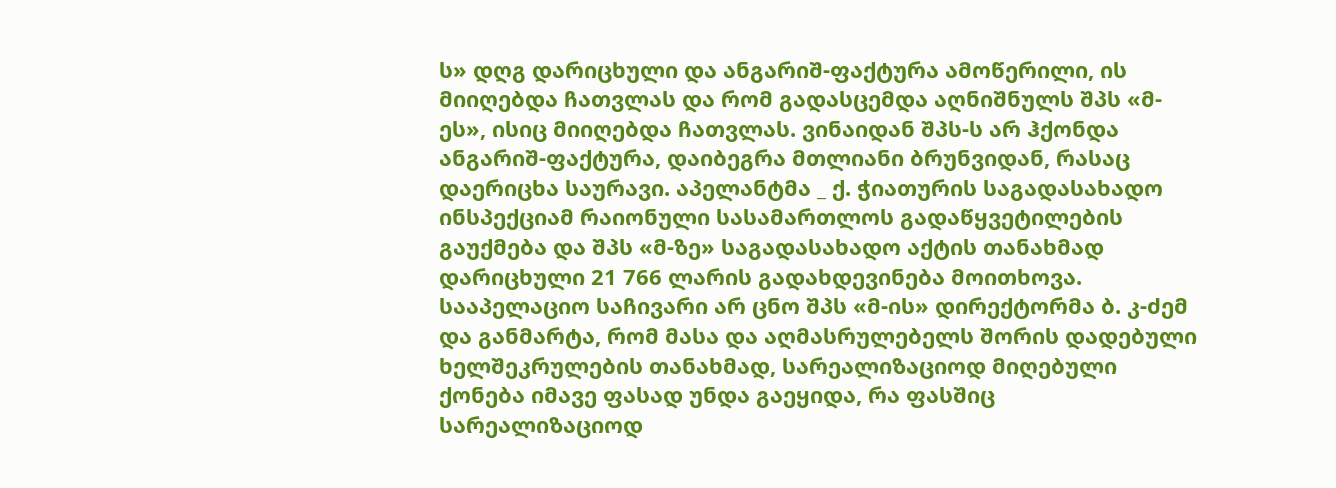ს» დღგ დარიცხული და ანგარიშ-ფაქტურა ამოწერილი, ის მიიღებდა ჩათვლას და რომ გადასცემდა აღნიშნულს შპს «მ-ეს», ისიც მიიღებდა ჩათვლას. ვინაიდან შპს-ს არ ჰქონდა ანგარიშ-ფაქტურა, დაიბეგრა მთლიანი ბრუნვიდან, რასაც დაერიცხა საურავი. აპელანტმა _ ქ. ჭიათურის საგადასახადო ინსპექციამ რაიონული სასამართლოს გადაწყვეტილების გაუქმება და შპს «მ-ზე» საგადასახადო აქტის თანახმად დარიცხული 21 766 ლარის გადახდევინება მოითხოვა.
სააპელაციო საჩივარი არ ცნო შპს «მ-ის» დირექტორმა ბ. კ-ძემ და განმარტა, რომ მასა და აღმასრულებელს შორის დადებული ხელშეკრულების თანახმად, სარეალიზაციოდ მიღებული ქონება იმავე ფასად უნდა გაეყიდა, რა ფასშიც სარეალიზაციოდ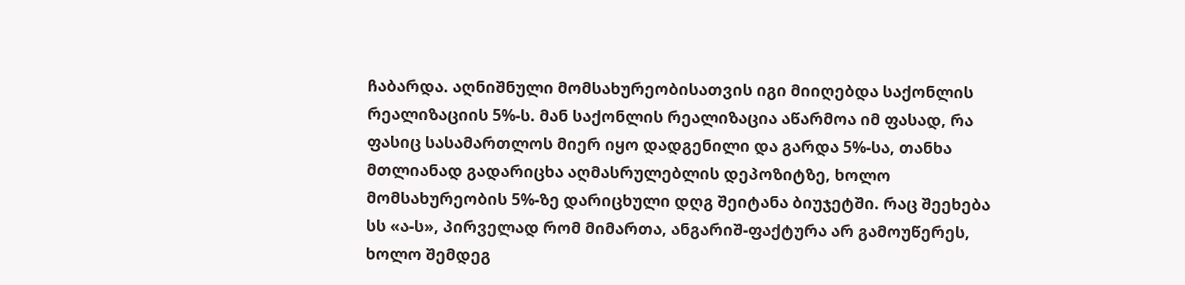ჩაბარდა. აღნიშნული მომსახურეობისათვის იგი მიიღებდა საქონლის რეალიზაციის 5%-ს. მან საქონლის რეალიზაცია აწარმოა იმ ფასად, რა ფასიც სასამართლოს მიერ იყო დადგენილი და გარდა 5%-სა, თანხა მთლიანად გადარიცხა აღმასრულებლის დეპოზიტზე, ხოლო მომსახურეობის 5%-ზე დარიცხული დღგ შეიტანა ბიუჯეტში. რაც შეეხება სს «ა-ს», პირველად რომ მიმართა, ანგარიშ-ფაქტურა არ გამოუწერეს, ხოლო შემდეგ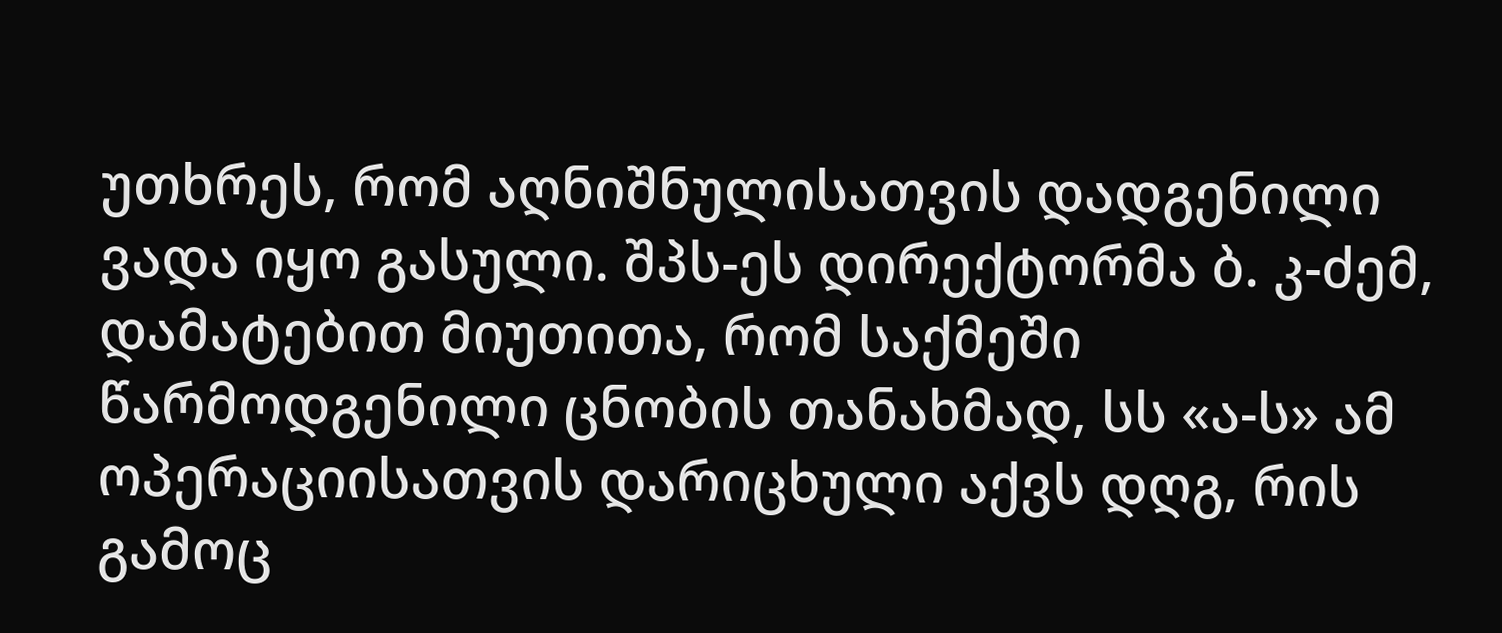უთხრეს, რომ აღნიშნულისათვის დადგენილი ვადა იყო გასული. შპს-ეს დირექტორმა ბ. კ-ძემ, დამატებით მიუთითა, რომ საქმეში წარმოდგენილი ცნობის თანახმად, სს «ა-ს» ამ ოპერაციისათვის დარიცხული აქვს დღგ, რის გამოც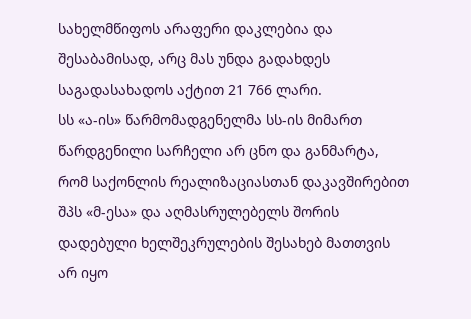სახელმწიფოს არაფერი დაკლებია და შესაბამისად, არც მას უნდა გადახდეს საგადასახადოს აქტით 21 766 ლარი.
სს «ა-ის» წარმომადგენელმა სს-ის მიმართ წარდგენილი სარჩელი არ ცნო და განმარტა, რომ საქონლის რეალიზაციასთან დაკავშირებით შპს «მ-ესა» და აღმასრულებელს შორის დადებული ხელშეკრულების შესახებ მათთვის არ იყო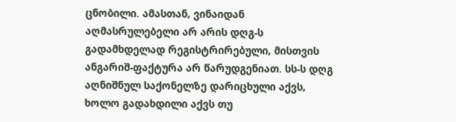ცნობილი. ამასთან, ვინაიდან აღმასრულებელი არ არის დღგ-ს გადამხდელად რეგისტრირებული, მისთვის ანგარიშ-ფაქტურა არ წარუდგენიათ. სს-ს დღგ აღნიშნულ საქონელზე დარიცხული აქვს, ხოლო გადახდილი აქვს თუ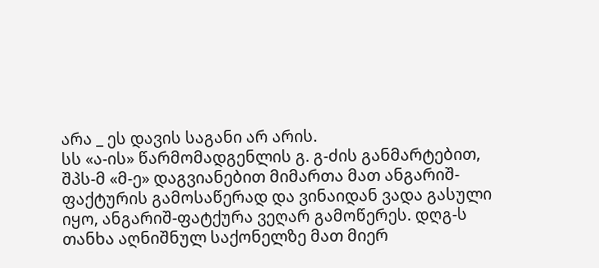არა _ ეს დავის საგანი არ არის.
სს «ა-ის» წარმომადგენლის გ. გ-ძის განმარტებით, შპს-მ «მ-ე» დაგვიანებით მიმართა მათ ანგარიშ-ფაქტურის გამოსაწერად და ვინაიდან ვადა გასული იყო, ანგარიშ-ფატქურა ვეღარ გამოწერეს. დღგ-ს თანხა აღნიშნულ საქონელზე მათ მიერ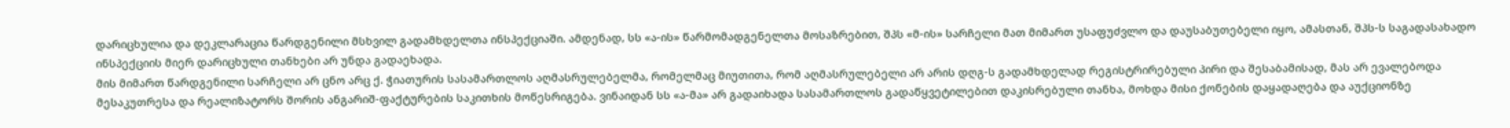დარიცხულია და დეკლარაცია წარდგენილი მსხვილ გადამხდელთა ინსპექციაში. ამდენად, სს «ა-ის» წარმომადგენელთა მოსაზრებით, შპს «მ-ის» სარჩელი მათ მიმართ უსაფუძვლო და დაუსაბუთებელი იყო, ამასთან, შპს-ს საგადასახადო ინსპექციის მიერ დარიცხული თანხები არ უნდა გადაეხადა.
მის მიმართ წარდგენილი სარჩელი არ ცნო არც ქ. ჭიათურის სასამართლოს აღმასრულებელმა, რომელმაც მიუთითა, რომ აღმასრულებელი არ არის დღგ-ს გადამხდელად რეგისტრირებული პირი და შესაბამისად, მას არ ევალებოდა მესაკუთრესა და რეალიზატორს შორის ანგარიშ-ფაქტურების საკითხის მოწესრიგება. ვინაიდან სს «ა-მა» არ გადაიხადა სასამართლოს გადაწყვეტილებით დაკისრებული თანხა, მოხდა მისი ქონების დაყადაღება და აუქციონზე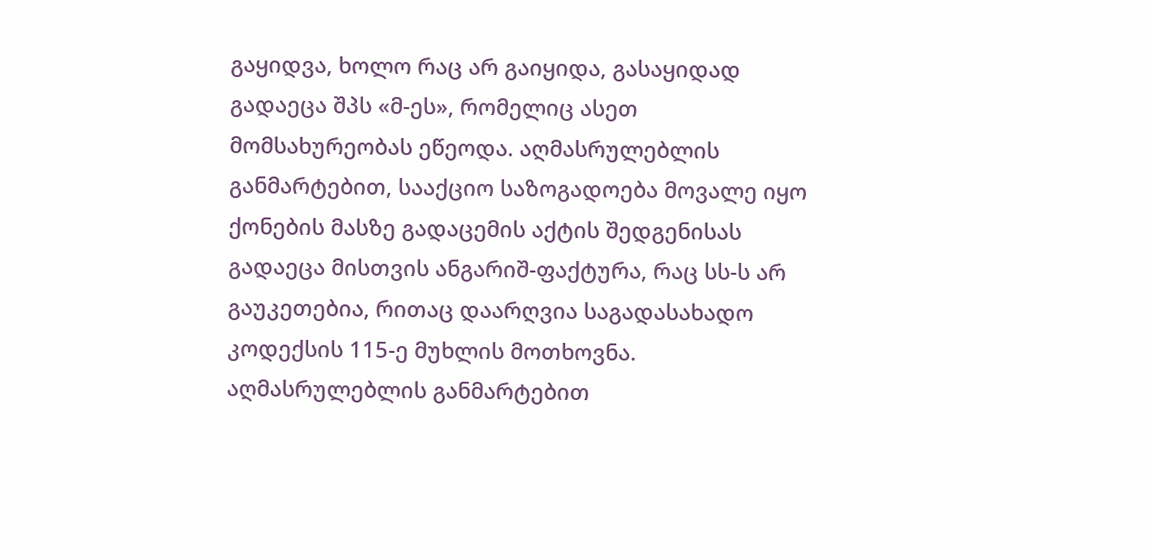გაყიდვა, ხოლო რაც არ გაიყიდა, გასაყიდად გადაეცა შპს «მ-ეს», რომელიც ასეთ მომსახურეობას ეწეოდა. აღმასრულებლის განმარტებით, სააქციო საზოგადოება მოვალე იყო ქონების მასზე გადაცემის აქტის შედგენისას გადაეცა მისთვის ანგარიშ-ფაქტურა, რაც სს-ს არ გაუკეთებია, რითაც დაარღვია საგადასახადო კოდექსის 115-ე მუხლის მოთხოვნა. აღმასრულებლის განმარტებით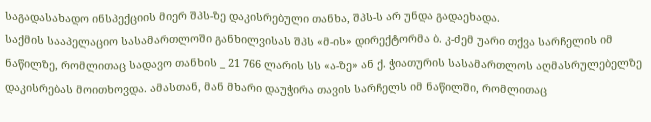საგადასახადო ინსპექციის მიერ შპს-ზე დაკისრებული თანხა, შპს-ს არ უნდა გადაეხადა.
საქმის სააპელაციო სასამართლოში განხილვისას შპს «მ-ის» დირექტორმა ბ. კ-ძემ უარი თქვა სარჩელის იმ ნაწილზე, რომლითაც სადავო თანხის _ 21 766 ლარის სს «ა-ზე» ან ქ. ჭიათურის სასამართლოს აღმასრულებელზე დაკისრებას მოითხოვდა. ამასთან, მან მხარი დაუჭირა თავის სარჩელს იმ ნაწილში, რომლითაც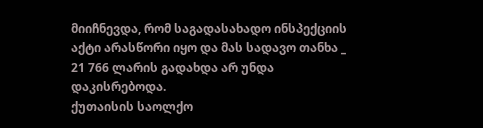მიიჩნევდა, რომ საგადასახადო ინსპექციის აქტი არასწორი იყო და მას სადავო თანხა _ 21 766 ლარის გადახდა არ უნდა დაკისრებოდა.
ქუთაისის საოლქო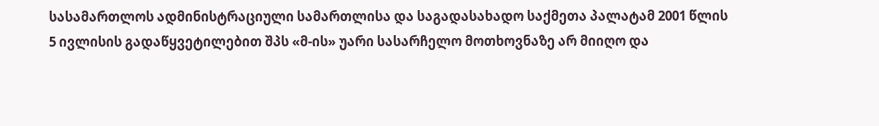სასამართლოს ადმინისტრაციული სამართლისა და საგადასახადო საქმეთა პალატამ 2001 წლის 5 ივლისის გადაწყვეტილებით შპს «მ-ის» უარი სასარჩელო მოთხოვნაზე არ მიიღო და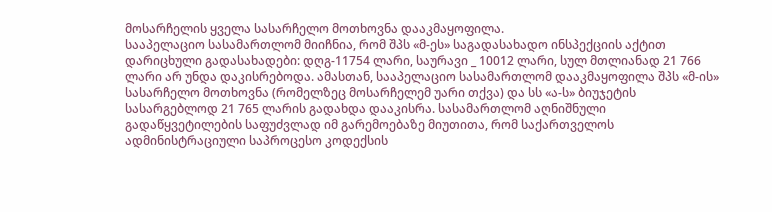მოსარჩელის ყველა სასარჩელო მოთხოვნა დააკმაყოფილა.
სააპელაციო სასამართლომ მიიჩნია, რომ შპს «მ-ეს» საგადასახადო ინსპექციის აქტით დარიცხული გადასახადები: დღგ-11754 ლარი, საურავი _ 10012 ლარი, სულ მთლიანად 21 766 ლარი არ უნდა დაკისრებოდა. ამასთან, სააპელაციო სასამართლომ დააკმაყოფილა შპს «მ-ის» სასარჩელო მოთხოვნა (რომელზეც მოსარჩელემ უარი თქვა) და სს «ა-ს» ბიუჯეტის სასარგებლოდ 21 765 ლარის გადახდა დააკისრა. სასამართლომ აღნიშნული გადაწყვეტილების საფუძვლად იმ გარემოებაზე მიუთითა, რომ საქართველოს ადმინისტრაციული საპროცესო კოდექსის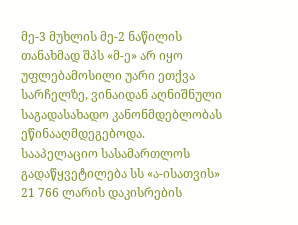მე-3 მუხლის მე-2 ნაწილის თანახმად შპს «მ-ე» არ იყო უფლებამოსილი უარი ეთქვა სარჩელზე, ვინაიდან აღნიშნული საგადასახადო კანონმდებლობას ეწინააღმდეგებოდა.
სააპელაციო სასამართლოს გადაწყვეტილება სს «ა-ისათვის» 21 766 ლარის დაკისრების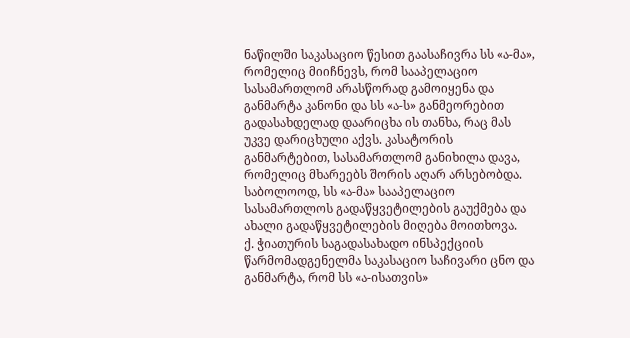ნაწილში საკასაციო წესით გაასაჩივრა სს «ა-მა», რომელიც მიიჩნევს, რომ სააპელაციო სასამართლომ არასწორად გამოიყენა და განმარტა კანონი და სს «ა-ს» განმეორებით გადასახდელად დაარიცხა ის თანხა, რაც მას უკვე დარიცხული აქვს. კასატორის განმარტებით, სასამართლომ განიხილა დავა, რომელიც მხარეებს შორის აღარ არსებობდა. საბოლოოდ, სს «ა-მა» სააპელაციო სასამართლოს გადაწყვეტილების გაუქმება და ახალი გადაწყვეტილების მიღება მოითხოვა.
ქ. ჭიათურის საგადასახადო ინსპექციის წარმომადგენელმა საკასაციო საჩივარი ცნო და განმარტა, რომ სს «ა-ისათვის»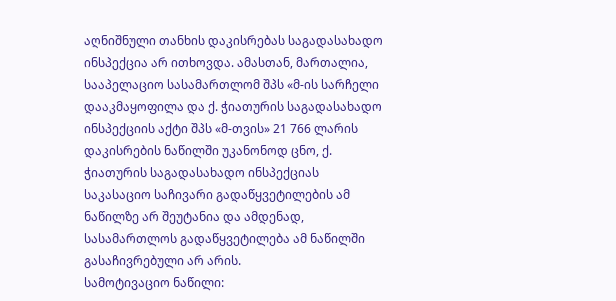აღნიშნული თანხის დაკისრებას საგადასახადო ინსპექცია არ ითხოვდა. ამასთან, მართალია, სააპელაციო სასამართლომ შპს «მ-ის სარჩელი დააკმაყოფილა და ქ. ჭიათურის საგადასახადო ინსპექციის აქტი შპს «მ-თვის» 21 766 ლარის დაკისრების ნაწილში უკანონოდ ცნო, ქ. ჭიათურის საგადასახადო ინსპექციას საკასაციო საჩივარი გადაწყვეტილების ამ ნაწილზე არ შეუტანია და ამდენად, სასამართლოს გადაწყვეტილება ამ ნაწილში გასაჩივრებული არ არის.
სამოტივაციო ნაწილი: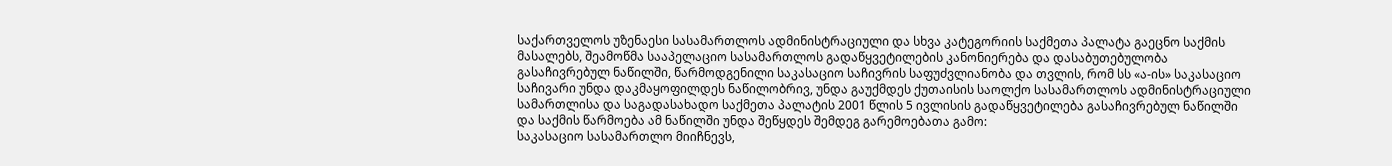საქართველოს უზენაესი სასამართლოს ადმინისტრაციული და სხვა კატეგორიის საქმეთა პალატა გაეცნო საქმის მასალებს, შეამოწმა სააპელაციო სასამართლოს გადაწყვეტილების კანონიერება და დასაბუთებულობა გასაჩივრებულ ნაწილში, წარმოდგენილი საკასაციო საჩივრის საფუძვლიანობა და თვლის, რომ სს «ა-ის» საკასაციო საჩივარი უნდა დაკმაყოფილდეს ნაწილობრივ, უნდა გაუქმდეს ქუთაისის საოლქო სასამართლოს ადმინისტრაციული სამართლისა და საგადასახადო საქმეთა პალატის 2001 წლის 5 ივლისის გადაწყვეტილება გასაჩივრებულ ნაწილში და საქმის წარმოება ამ ნაწილში უნდა შეწყდეს შემდეგ გარემოებათა გამო:
საკასაციო სასამართლო მიიჩნევს,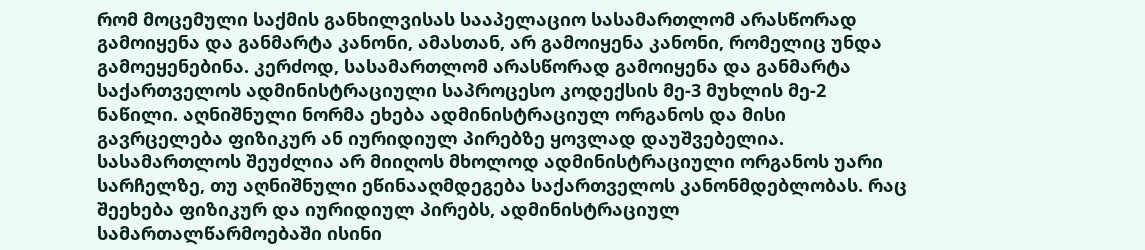რომ მოცემული საქმის განხილვისას სააპელაციო სასამართლომ არასწორად გამოიყენა და განმარტა კანონი, ამასთან, არ გამოიყენა კანონი, რომელიც უნდა გამოეყენებინა. კერძოდ, სასამართლომ არასწორად გამოიყენა და განმარტა საქართველოს ადმინისტრაციული საპროცესო კოდექსის მე-3 მუხლის მე-2 ნაწილი. აღნიშნული ნორმა ეხება ადმინისტრაციულ ორგანოს და მისი გავრცელება ფიზიკურ ან იურიდიულ პირებზე ყოვლად დაუშვებელია. სასამართლოს შეუძლია არ მიიღოს მხოლოდ ადმინისტრაციული ორგანოს უარი სარჩელზე, თუ აღნიშნული ეწინააღმდეგება საქართველოს კანონმდებლობას. რაც შეეხება ფიზიკურ და იურიდიულ პირებს, ადმინისტრაციულ სამართალწარმოებაში ისინი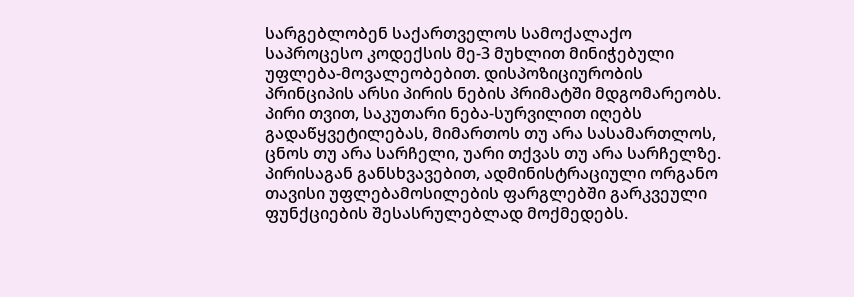სარგებლობენ საქართველოს სამოქალაქო საპროცესო კოდექსის მე-3 მუხლით მინიჭებული უფლება-მოვალეობებით. დისპოზიციურობის პრინციპის არსი პირის ნების პრიმატში მდგომარეობს. პირი თვით, საკუთარი ნება-სურვილით იღებს გადაწყვეტილებას, მიმართოს თუ არა სასამართლოს, ცნოს თუ არა სარჩელი, უარი თქვას თუ არა სარჩელზე. პირისაგან განსხვავებით, ადმინისტრაციული ორგანო თავისი უფლებამოსილების ფარგლებში გარკვეული ფუნქციების შესასრულებლად მოქმედებს.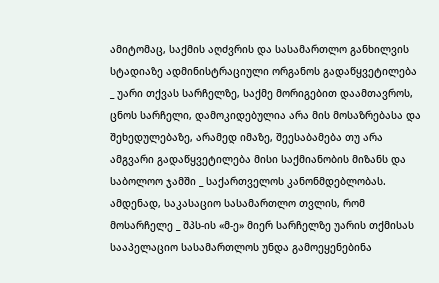ამიტომაც, საქმის აღძვრის და სასამართლო განხილვის სტადიაზე ადმინისტრაციული ორგანოს გადაწყვეტილება _ უარი თქვას სარჩელზე, საქმე მორიგებით დაამთავროს, ცნოს სარჩელი, დამოკიდებულია არა მის მოსაზრებასა და შეხედულებაზე, არამედ იმაზე, შეესაბამება თუ არა ამგვარი გადაწყვეტილება მისი საქმიანობის მიზანს და საბოლოო ჯამში _ საქართველოს კანონმდებლობას.
ამდენად, საკასაციო სასამართლო თვლის, რომ მოსარჩელე _ შპს-ის «მ-ე» მიერ სარჩელზე უარის თქმისას სააპელაციო სასამართლოს უნდა გამოეყენებინა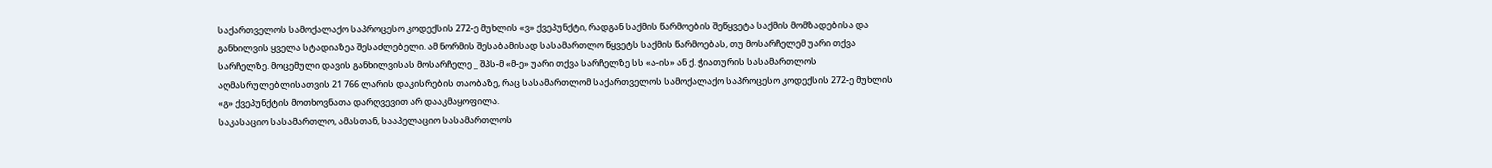საქართველოს სამოქალაქო საპროცესო კოდექსის 272-ე მუხლის «ვ» ქვეპუნქტი, რადგან საქმის წარმოების შეწყვეტა საქმის მომზადებისა და განხილვის ყველა სტადიაზეა შესაძლებელი. ამ ნორმის შესაბამისად სასამართლო წყვეტს საქმის წარმოებას, თუ მოსარჩელემ უარი თქვა სარჩელზე. მოცემული დავის განხილვისას მოსარჩელე _ შპს-მ «მ-ე» უარი თქვა სარჩელზე სს «ა-ის» ან ქ. ჭიათურის სასამართლოს აღმასრულებლისათვის 21 766 ლარის დაკისრების თაობაზე, რაც სასამართლომ საქართველოს სამოქალაქო საპროცესო კოდექსის 272-ე მუხლის «გ» ქვეპუნქტის მოთხოვნათა დარღვევით არ დააკმაყოფილა.
საკასაციო სასამართლო, ამასთან, სააპელაციო სასამართლოს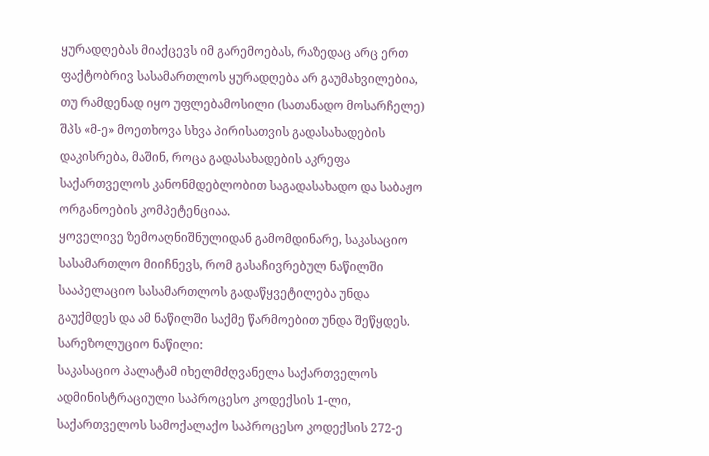ყურადღებას მიაქცევს იმ გარემოებას, რაზედაც არც ერთ ფაქტობრივ სასამართლოს ყურადღება არ გაუმახვილებია, თუ რამდენად იყო უფლებამოსილი (სათანადო მოსარჩელე) შპს «მ-ე» მოეთხოვა სხვა პირისათვის გადასახადების დაკისრება, მაშინ, როცა გადასახადების აკრეფა საქართველოს კანონმდებლობით საგადასახადო და საბაჟო ორგანოების კომპეტენციაა.
ყოველივე ზემოაღნიშნულიდან გამომდინარე, საკასაციო სასამართლო მიიჩნევს, რომ გასაჩივრებულ ნაწილში სააპელაციო სასამართლოს გადაწყვეტილება უნდა გაუქმდეს და ამ ნაწილში საქმე წარმოებით უნდა შეწყდეს.
სარეზოლუციო ნაწილი:
საკასაციო პალატამ იხელმძღვანელა საქართველოს ადმინისტრაციული საპროცესო კოდექსის 1-ლი, საქართველოს სამოქალაქო საპროცესო კოდექსის 272-ე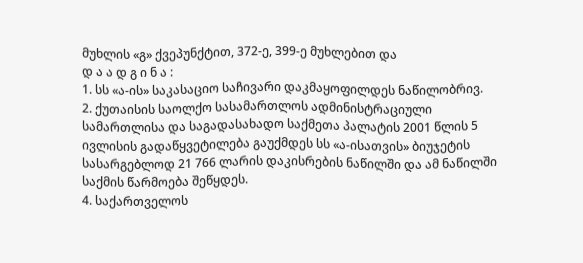მუხლის «გ» ქვეპუნქტით, 372-ე, 399-ე მუხლებით და
დ ა ა დ გ ი ნ ა :
1. სს «ა-ის» საკასაციო საჩივარი დაკმაყოფილდეს ნაწილობრივ.
2. ქუთაისის საოლქო სასამართლოს ადმინისტრაციული სამართლისა და საგადასახადო საქმეთა პალატის 2001 წლის 5 ივლისის გადაწყვეტილება გაუქმდეს სს «ა-ისათვის» ბიუჯეტის სასარგებლოდ 21 766 ლარის დაკისრების ნაწილში და ამ ნაწილში საქმის წარმოება შეწყდეს.
4. საქართველოს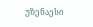უზენაესი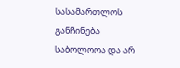სასამართლოს განჩინება საბოლოოა და არ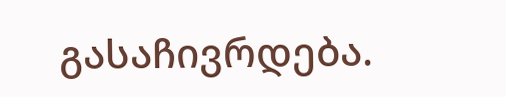გასაჩივრდება.